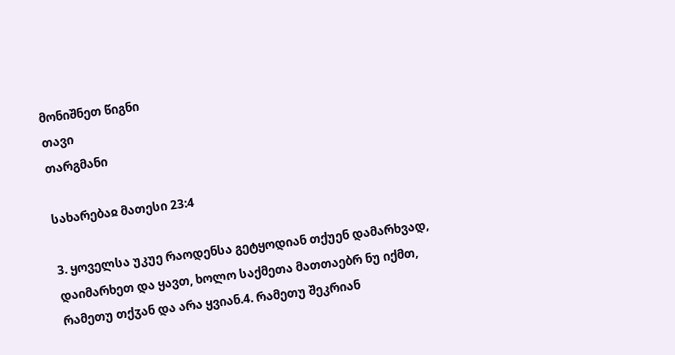მონიშნეთ წიგნი
თავი
თარგმანი

სახარებაჲ მათესი 23:4

3. ყოველსა უკუე რაოდენსა გეტყოდიან თქუენ დამარხვად, დაიმარხეთ და ყავთ, ხოლო საქმეთა მათთაებრ ნუ იქმთ, რამეთუ თქჳან და არა ყვიან.4. რამეთუ შეკრიან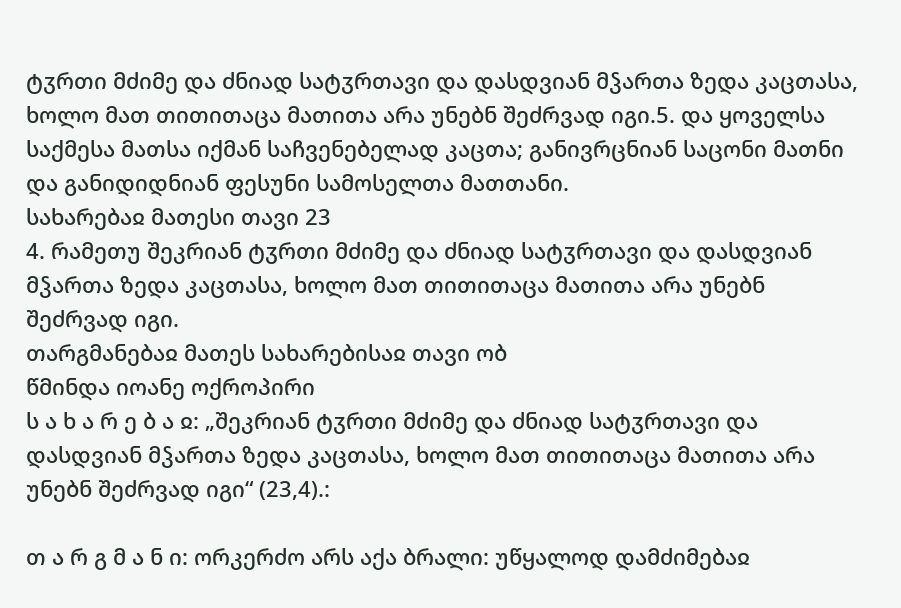ტჳრთი მძიმე და ძნიად სატჳრთავი და დასდვიან მჴართა ზედა კაცთასა, ხოლო მათ თითითაცა მათითა არა უნებნ შეძრვად იგი.5. და ყოველსა საქმესა მათსა იქმან საჩვენებელად კაცთა; განივრცნიან საცონი მათნი და განიდიდნიან ფესუნი სამოსელთა მათთანი.
სახარებაჲ მათესი თავი 23
4. რამეთუ შეკრიან ტჳრთი მძიმე და ძნიად სატჳრთავი და დასდვიან მჴართა ზედა კაცთასა, ხოლო მათ თითითაცა მათითა არა უნებნ შეძრვად იგი.
თარგმანებაჲ მათეს სახარებისაჲ თავი ობ
წმინდა იოანე ოქროპირი
ს ა ხ ა რ ე ბ ა ჲ: „შეკრიან ტჳრთი მძიმე და ძნიად სატჳრთავი და დასდვიან მჴართა ზედა კაცთასა, ხოლო მათ თითითაცა მათითა არა უნებნ შეძრვად იგი“ (23,4).:

თ ა რ გ მ ა ნ ი: ორკერძო არს აქა ბრალი: უწყალოდ დამძიმებაჲ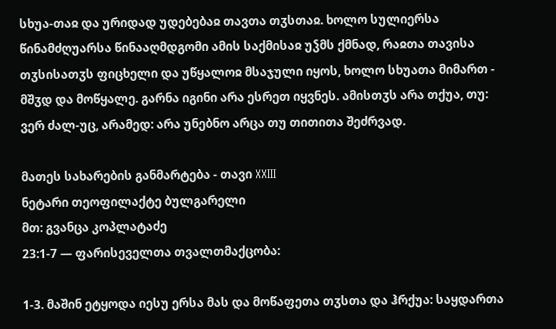სხუა-თაჲ და ურიდად უდებებაჲ თავთა თჳსთაჲ. ხოლო სულიერსა წინამძღუარსა წინააღმდგომი ამის საქმისაჲ უჴმს ქმნად, რაჲთა თავისა თჳსისათჳს ფიცხელი და უწყალოჲ მსაჯული იყოს, ხოლო სხუათა მიმართ - მშჳდ და მოწყალე. გარნა იგინი არა ესრეთ იყვნეს. ამისთჳს არა თქუა, თუ: ვერ ძალ-უც, არამედ: არა უნებნო არცა თუ თითითა შეძრვად.

მათეს სახარების განმარტება - თავი XXIII
ნეტარი თეოფილაქტე ბულგარელი
მთ: გვანცა კოპლატაძე
23:1-7 — ფარისეველთა თვალთმაქცობა:

1-3. მაშინ ეტყოდა იესუ ერსა მას და მოწაფეთა თჳსთა და ჰრქუა: საყდართა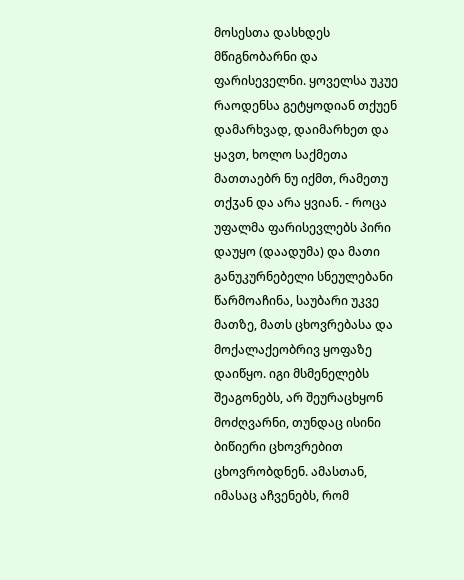მოსესთა დასხდეს მწიგნობარნი და ფარისეველნი. ყოველსა უკუე რაოდენსა გეტყოდიან თქუენ დამარხვად, დაიმარხეთ და ყავთ, ხოლო საქმეთა მათთაებრ ნუ იქმთ, რამეთუ თქჳან და არა ყვიან. - როცა უფალმა ფარისევლებს პირი დაუყო (დაადუმა) და მათი განუკურნებელი სნეულებანი წარმოაჩინა, საუბარი უკვე მათზე, მათს ცხოვრებასა და მოქალაქეობრივ ყოფაზე დაიწყო. იგი მსმენელებს შეაგონებს, არ შეურაცხყონ მოძღვარნი, თუნდაც ისინი ბიწიერი ცხოვრებით ცხოვრობდნენ. ამასთან, იმასაც აჩვენებს, რომ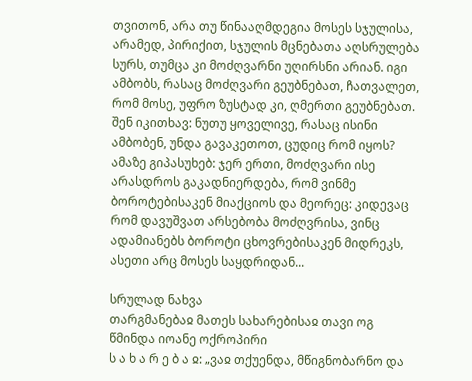თვითონ, არა თუ წინააღმდეგია მოსეს სჯულისა, არამედ, პირიქით, სჯულის მცნებათა აღსრულება სურს, თუმცა კი მოძღვარნი უღირსნი არიან. იგი ამბობს, რასაც მოძღვარი გეუბნებათ, ჩათვალეთ, რომ მოსე, უფრო ზუსტად კი, ღმერთი გეუბნებათ. შენ იკითხავ: ნუთუ ყოველივე, რასაც ისინი ამბობენ, უნდა გავაკეთოთ, ცუდიც რომ იყოს? ამაზე გიპასუხებ: ჯერ ერთი, მოძღვარი ისე არასდროს გაკადნიერდება, რომ ვინმე ბოროტებისაკენ მიაქციოს და მეორეც: კიდევაც რომ დავუშვათ არსებობა მოძღვრისა, ვინც ადამიანებს ბოროტი ცხოვრებისაკენ მიდრეკს, ასეთი არც მოსეს საყდრიდან...

სრულად ნახვა
თარგმანებაჲ მათეს სახარებისაჲ თავი ოგ
წმინდა იოანე ოქროპირი
ს ა ხ ა რ ე ბ ა ჲ: „ვაჲ თქუენდა, მწიგნობარნო და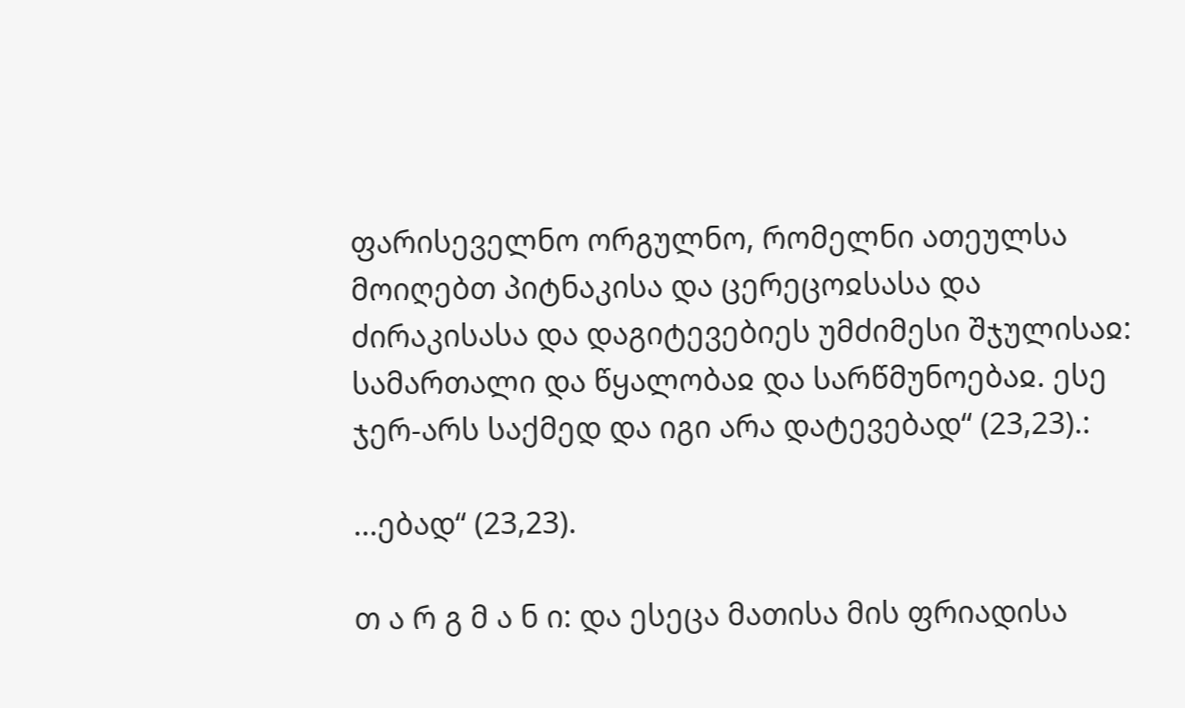ფარისეველნო ორგულნო, რომელნი ათეულსა მოიღებთ პიტნაკისა და ცერეცოჲსასა და ძირაკისასა და დაგიტევებიეს უმძიმესი შჯულისაჲ: სამართალი და წყალობაჲ და სარწმუნოებაჲ. ესე ჯერ-არს საქმედ და იგი არა დატევებად“ (23,23).:

...ებად“ (23,23).

თ ა რ გ მ ა ნ ი: და ესეცა მათისა მის ფრიადისა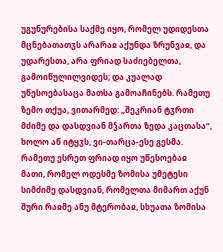უგუნურებისა საქმე იყო, რომელ უდიდესთა მცნებათათჳს არარაჲ აქუნდა ზრუნვაჲ, და უდარესთა, არა ფრიად საძიებელთა, გამოიწულილვიდეს; და კუალად უწესოებასაცა მათსა გამოაჩინებს. რამეთუ ზემო თქუა, ვითარმედ: „შეკრიან ტჳრთი მძიმე და დასდვიან მჴართა ზედა კაცთასა“, ხოლო აწ იტყჳს, ვი-თარცა-ესე გესმა. რამეთუ ესრეთ ფრიად იყო უწესოებაჲ მათი, რომელ ოდესმე ზომისა უმეტესი სიმძიმე დასდვიან, რომელთა მიმართ აქუნ შური რაჲმე ანუ მტერობაჲ, სხუათა ზომისა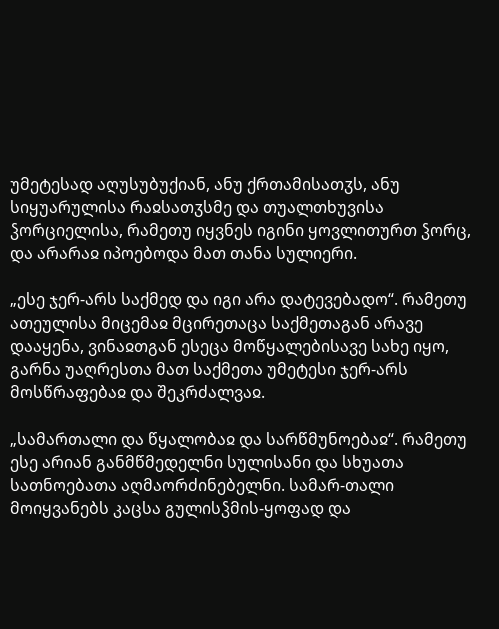უმეტესად აღუსუბუქიან, ანუ ქრთამისათჳს, ანუ სიყუარულისა რაჲსათჳსმე და თუალთხუვისა ჴორციელისა, რამეთუ იყვნეს იგინი ყოვლითურთ ჴორც, და არარაჲ იპოებოდა მათ თანა სულიერი.

„ესე ჯერ-არს საქმედ და იგი არა დატევებადო“. რამეთუ ათეულისა მიცემაჲ მცირეთაცა საქმეთაგან არავე დააყენა, ვინაჲთგან ესეცა მოწყალებისავე სახე იყო, გარნა უაღრესთა მათ საქმეთა უმეტესი ჯერ-არს მოსწრაფებაჲ და შეკრძალვაჲ.

„სამართალი და წყალობაჲ და სარწმუნოებაჲ“. რამეთუ ესე არიან განმწმედელნი სულისანი და სხუათა სათნოებათა აღმაორძინებელნი. სამარ-თალი მოიყვანებს კაცსა გულისჴმის-ყოფად და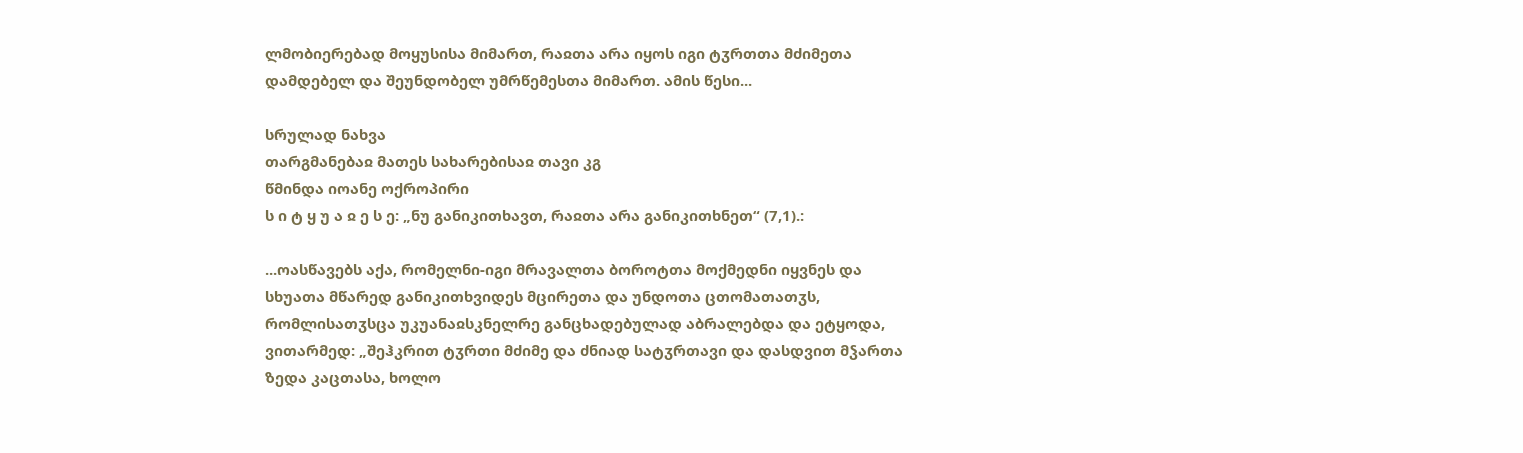ლმობიერებად მოყუსისა მიმართ, რაჲთა არა იყოს იგი ტჳრთთა მძიმეთა დამდებელ და შეუნდობელ უმრწემესთა მიმართ. ამის წესი...

სრულად ნახვა
თარგმანებაჲ მათეს სახარებისაჲ თავი კგ
წმინდა იოანე ოქროპირი
ს ი ტ ყ უ ა ჲ ე ს ე: „ნუ განიკითხავთ, რაჲთა არა განიკითხნეთ“ (7,1).:

...ოასწავებს აქა, რომელნი-იგი მრავალთა ბოროტთა მოქმედნი იყვნეს და სხუათა მწარედ განიკითხვიდეს მცირეთა და უნდოთა ცთომათათჳს, რომლისათჳსცა უკუანაჲსკნელრე განცხადებულად აბრალებდა და ეტყოდა, ვითარმედ: „შეჰკრით ტჳრთი მძიმე და ძნიად სატჳრთავი და დასდვით მჴართა ზედა კაცთასა, ხოლო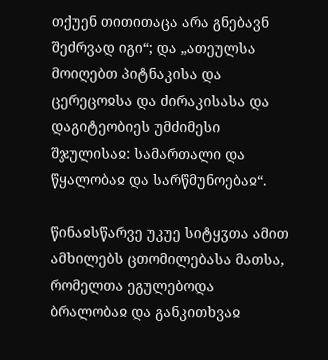თქუენ თითითაცა არა გნებავნ შეძრვად იგი“; და „ათეულსა მოიღებთ პიტნაკისა და ცერეცოჲსა და ძირაკისასა და დაგიტეობიეს უმძიმესი შჯულისაჲ: სამართალი და წყალობაჲ და სარწმუნოებაჲ“.

წინაჲსწარვე უკუე სიტყჳთა ამით ამხილებს ცთომილებასა მათსა, რომელთა ეგულებოდა ბრალობაჲ და განკითხვაჲ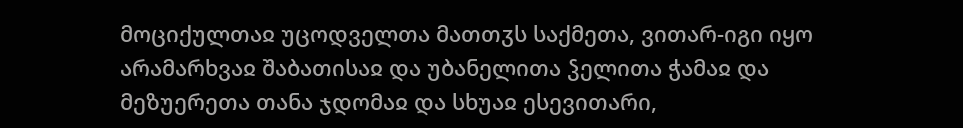მოციქულთაჲ უცოდველთა მათთჳს საქმეთა, ვითარ-იგი იყო არამარხვაჲ შაბათისაჲ და უბანელითა ჴელითა ჭამაჲ და მეზუერეთა თანა ჯდომაჲ და სხუაჲ ესევითარი,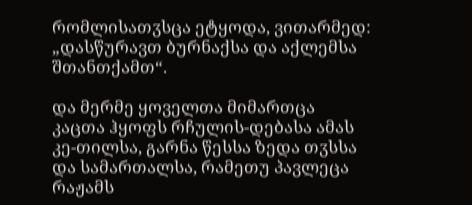რომლისათჳსცა ეტყოდა, ვითარმედ: „დასწურავთ ბურნაქსა და აქლემსა შთანთქამთ“.

და მერმე ყოველთა მიმართცა კაცთა ჰყოფს რჩულის-დებასა ამას კე-თილსა, გარნა წესსა ზედა თჳსსა და სამართალსა, რამეთუ პავლეცა რაჟამს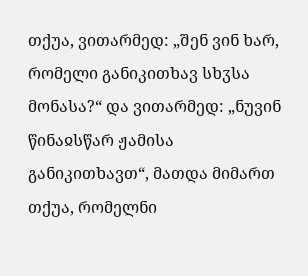თქუა, ვითარმედ: „შენ ვინ ხარ, რომელი განიკითხავ სხჳსა მონასა?“ და ვითარმედ: „ნუვინ წინაჲსწარ ჟამისა განიკითხავთ“, მათდა მიმართ თქუა, რომელნი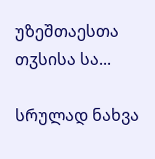უზეშთაესთა თჳსისა სა...

სრულად ნახვა